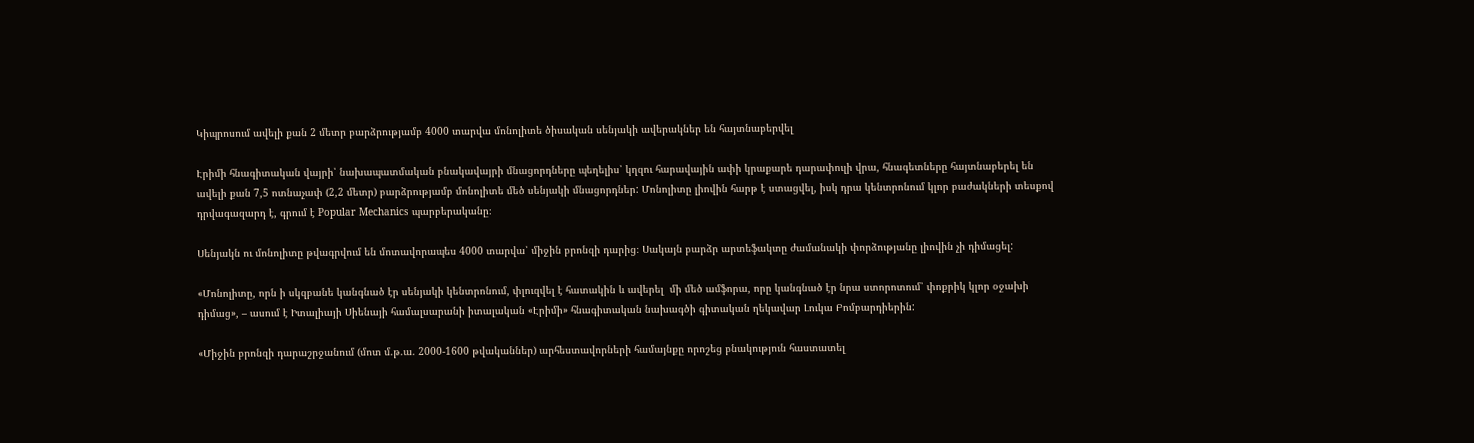Կիպրոսում ավելի քան 2 մետր բարձրությամբ 4000 տարվա մոնոլիտե ծիսական սենյակի ավերակներ են հայտնաբերվել

Էրիմի հնագիտական վայրի՝ նախապատմական բնակավայրի մնացորդները պեղելիս՝ կղզու հարավային ափի կրաքարե դարափուլի վրա, հնագետները հայտնաբերել են ավելի քան 7,5 ոտնաչափ (2,2 մետր) բարձրությամբ մոնոլիտե մեծ սենյակի մնացորդներ: Մոնոլիտը լիովին հարթ է ստացվել, իսկ դրա կենտրոնում կլոր բաժակների տեսքով դրվագազարդ է, գրում է Popular Mechanics պարբերականը։

Սենյակն ու մոնոլիտը թվագրվում են մոտավորապես 4000 տարվա՝ միջին բրոնզի դարից։ Սակայն բարձր արտեֆակտը ժամանակի փորձությանը լիովին չի դիմացել:

«Մոնոլիտը, որն ի սկզբանե կանգնած էր սենյակի կենտրոնում, փլուզվել է հատակին և ավերել  մի մեծ ամֆորա, որը կանգնած էր նրա ստորոտում՝ փոքրիկ կլոր օջախի դիմաց», – ասում է Իտալիայի Սիենայի համալսարանի իտալական «Էրիմի» հնագիտական նախագծի գիտական ղեկավար Լուկա Բոմբարդիերին:

«Միջին բրոնզի դարաշրջանում (մոտ մ.թ.ա. 2000-1600 թվականներ) արհեստավորների համայնքը որոշեց բնակություն հաստատել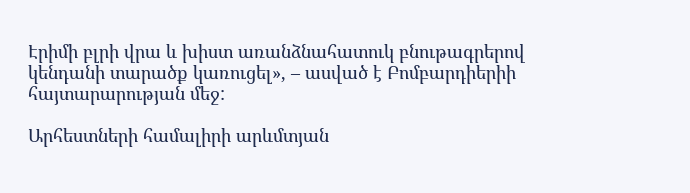Էրիմի բլրի վրա և խիստ առանձնահատուկ բնութագրերով կենդանի տարածք կառուցել», – ասված է Բոմբարդիերիի հայտարարության մեջ:

Արհեստների համալիրի արևմտյան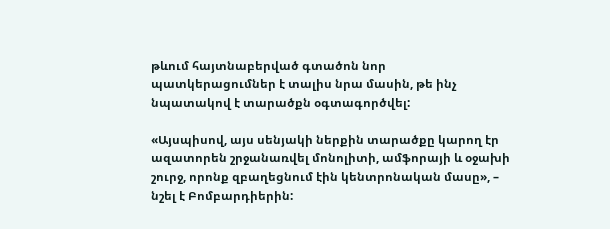թևում հայտնաբերված գտածոն նոր պատկերացումներ է տալիս նրա մասին, թե ինչ նպատակով է տարածքն օգտագործվել:

«Այսպիսով, այս սենյակի ներքին տարածքը կարող էր ազատորեն շրջանառվել մոնոլիտի, ամֆորայի և օջախի շուրջ, որոնք զբաղեցնում էին կենտրոնական մասը», – նշել է Բոմբարդիերին: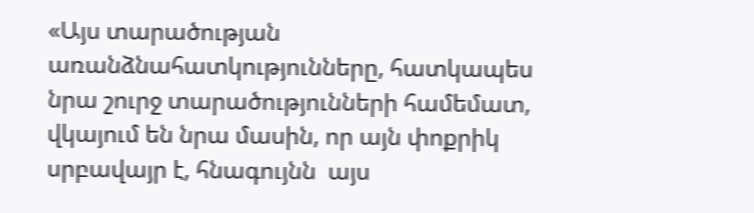«Այս տարածության առանձնահատկությունները, հատկապես նրա շուրջ տարածությունների համեմատ, վկայում են նրա մասին, որ այն փոքրիկ սրբավայր է, հնագույնն  այս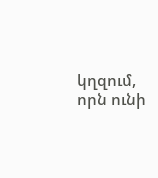կղզում, որն ունի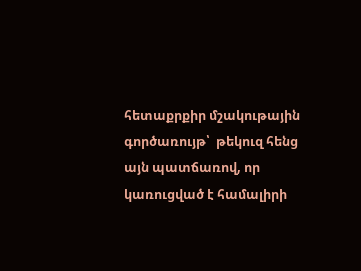հետաքրքիր մշակութային գործառույթ՝  թեկուզ հենց այն պատճառով, որ կառուցված է համալիրի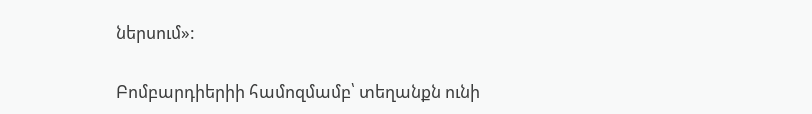ներսում»:

Բոմբարդիերիի համոզմամբ՝ տեղանքն ունի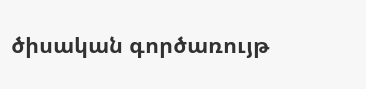ծիսական գործառույթ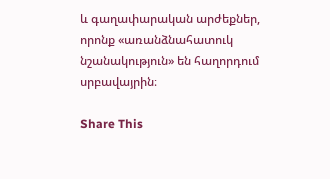և գաղափարական արժեքներ, որոնք «առանձնահատուկ նշանակություն» են հաղորդում սրբավայրին։

Share This